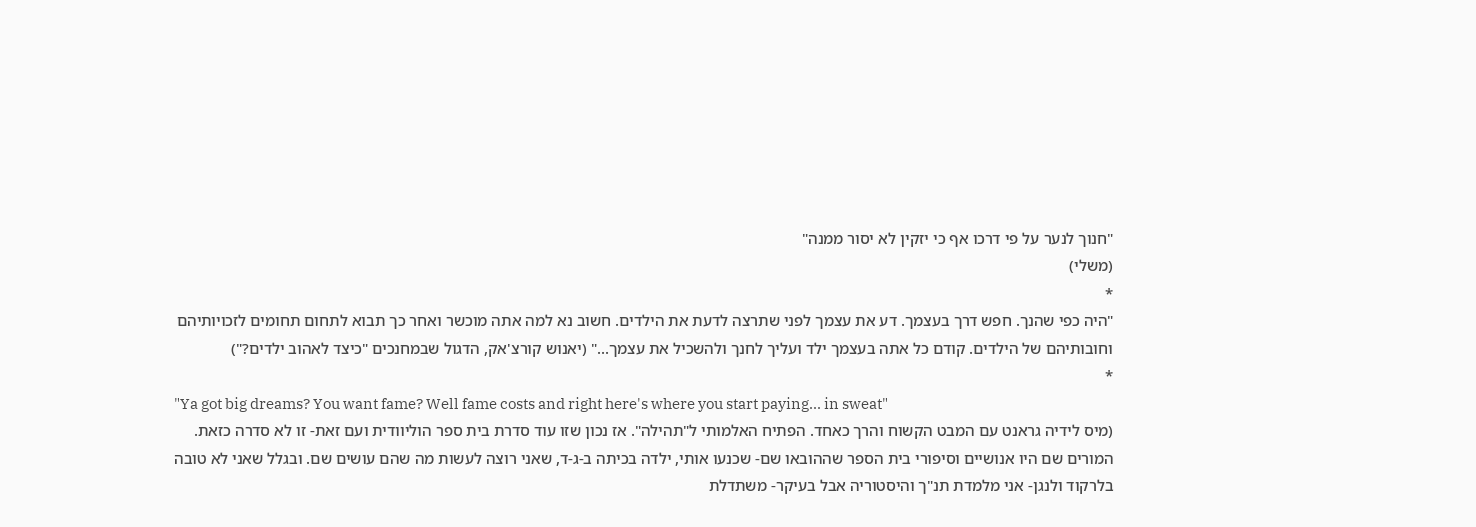"חנוך לנער על פי דרכו אף כי יזקין לא יסור ממנה"
(משלי)
*
"היה כפי שהנך. חפש דרך בעצמך. דע את עצמך לפני שתרצה לדעת את הילדים. חשוב נא למה אתה מוכשר ואחר כך תבוא לתחום תחומים לזכויותיהם וחובותיהם של הילדים. קודם כל אתה בעצמך ילד ועליך לחנך ולהשכיל את עצמך..." (יאנוש קורצ'אק, הדגול שבמחנכים "כיצד לאהוב ילדים?")
*
"Ya got big dreams? You want fame? Well fame costs and right here's where you start paying... in sweat"
(מיס לידיה גראנט עם המבט הקשוח והרך כאחד. הפתיח האלמותי ל"תהילה". אז נכון שזו עוד סדרת בית ספר הוליוודית ועם זאת- זו לא סדרה כזאת. המורים שם היו אנושיים וסיפורי בית הספר שההובאו שם- שכנעו אותי, ילדה בכיתה ב-ג-ד, שאני רוצה לעשות מה שהם עושים שם. ובגלל שאני לא טובה בלרקוד ולנגן- אני מלמדת תנ"ך והיסטוריה אבל בעיקר- משתדלת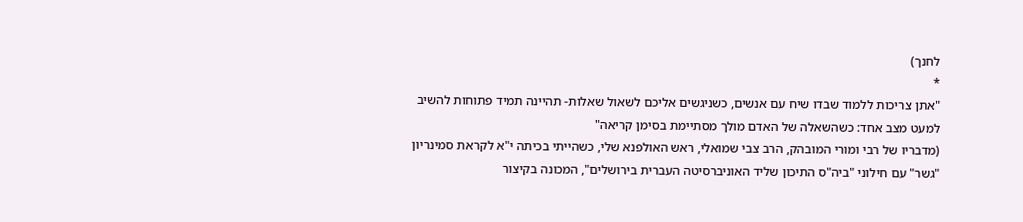לחנך)
*
"אתן צריכות ללמוד שבדו שיח עם אנשים, כשניגשים אליכם לשאול שאלות- תהיינה תמיד פתוחות להשיב למעט מצב אחד: כשהשאלה של האדם מולך מסתיימת בסימן קריאה"
(מדבריו של רבי ומורי המובהק, הרב צבי שמואלי, ראש האולפנא שלי, כשהייתי בכיתה י"א לקראת סמינריון "גשר" עם חילוני "ביה"ס התיכון שליד האוניברסיטה העברית בירושלים", המכונה בקיצור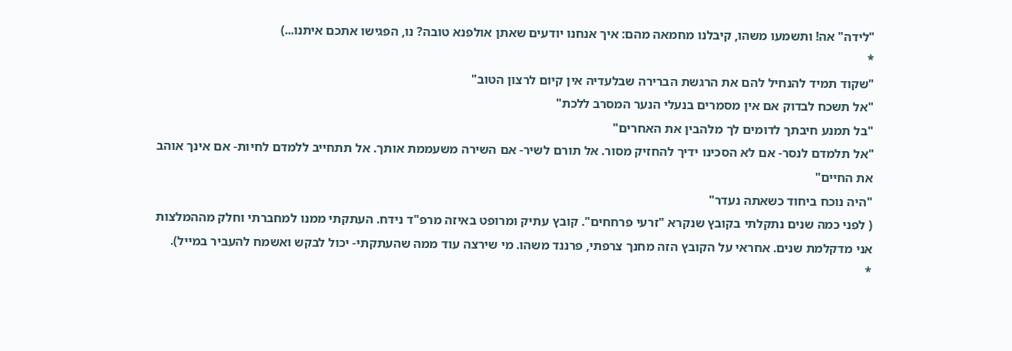"לידה" אה! ותשמעו משהו, קיבלנו מחמאה מהם: איך אנחנו יודעים שאתן אולפנא טובה? נו, הפגישו אתכם איתנו...)
*
"שקוד תמיד להנחיל להם את הרגשת הברירה שבלעדיה אין קיום לרצון הטוב"
"אל תשכח לבדוק אם אין מסמרים בנעלי הנער המסרב ללכת"
"בל תמנע חיבתך לדומים לך מלהבין את האחרים"
"אל תלמדם לנסר- אם לא הסכינו ידיך להחזיק מסור. אל תורם לשיר- אם השירה משעממת אותך. אל תתחייב ללמדם לחיות- אם אינך אוהב את החיים"
"היה נוכח ביחוד כשאתה נעדר"
( לפני כמה שנים נתקלתי בקובץ שנקרא "זרעי פרחחים". קובץ עתיק ומרופט באיזה מרפ"ד נידח. העתקתי ממנו למחברתי וחלק מההמלצות אני מדקלמת שנים. אחראי על הקובץ הזה מחנך צרפתי, פרננד משהו. מי שירצה עוד ממה שהעתקתי- יכול לבקש ואשמח להעביר במייל).
*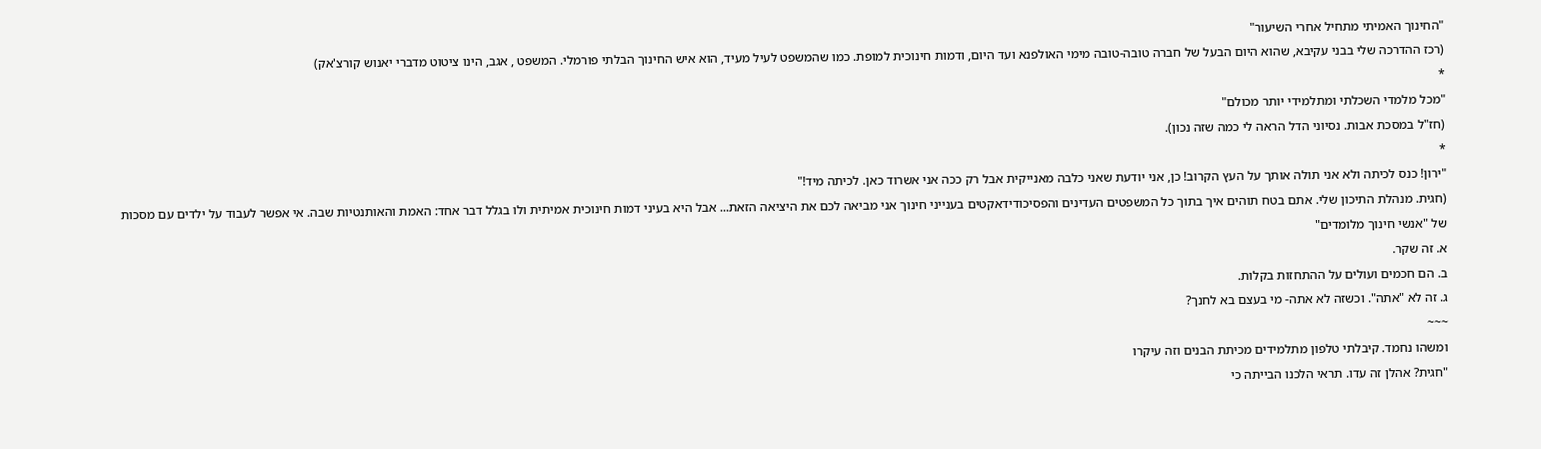"החינוך האמיתי מתחיל אחרי השיעור"
(רכז ההדרכה שלי בבני עקיבא, שהוא היום הבעל של חברה טובה-טובה מימי האולפנא ועד היום, ודמות חינוכית למופת. כמו שהמשפט לעיל מעיד, הוא איש החינוך הבלתי פורמלי. המשפט , אגב, הינו ציטוט מדברי יאנוש קורצ'אק)
*
"מכל מלמדי השכלתי ומתלמידי יותר מכולם"
(חז"ל במסכת אבות. נסיוני הדל הראה לי כמה שזה נכון).
*
"ירון! כנס לכיתה ולא אני תולה אותך על העץ הקרוב! כן, אני יודעת שאני כלבה מאנייקית אבל רק ככה אני אשרוד כאן. לכיתה מיד!"
(חגית. מנהלת התיכון שלי. אתם בטח תוהים איך בתוך כל המשפטים העדינים והפסיכודידאקטים בענייני חינוך אני מביאה לכם את היציאה הזאת... אבל היא בעיני דמות חינוכית אמיתית ולו בגלל דבר אחד: האמת והאותנטיות שבה. אי אפשר לעבוד על ילדים עם מסכות של "אנשי חינוך מלומדים"
א. זה שקר.
ב. הם חכמים ועולים על ההתחזות בקלות.
ג. זה לא "אתה". וכשזה לא אתה- מי בעצם בא לחנך?
~~~
ומשהו נחמד. קיבלתי טלפון מתלמידים מכיתת הבנים וזה עיקרו
"חגית? אהלן זה עדו. תראי הלכנו הבייתה כי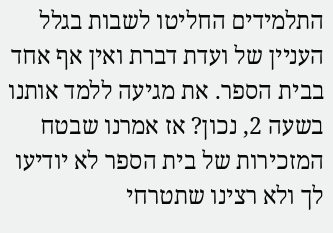התלמידים החליטו לשבות בגלל העניין של ועדת דברת ואין אף אחד בבית הספר. את מגיעה ללמד אותנו בשעה 2, נכון? אז אמרנו שבטח המזכירות של בית הספר לא יודיעו לך ולא רצינו שתטרחי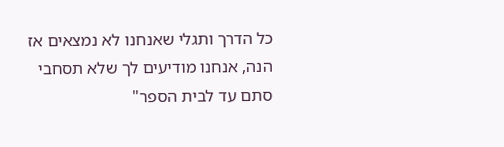כל הדרך ותגלי שאנחנו לא נמצאים אז הנה, אנחנו מודיעים לך שלא תסחבי סתם עד לבית הספר"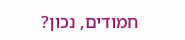חמודים, נכון?